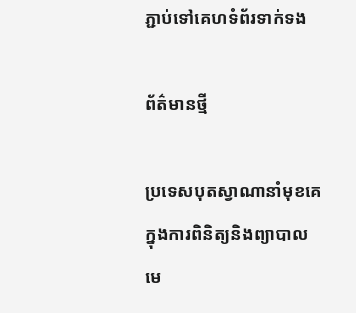ភ្ជាប់ទៅគេហទំព័រទាក់ទង

ព័ត៌មានថ្មី

ប្រទេសបុតស្វាណានាំមុខគេក្នុងការពិនិត្យនិងព្យាបាលមេ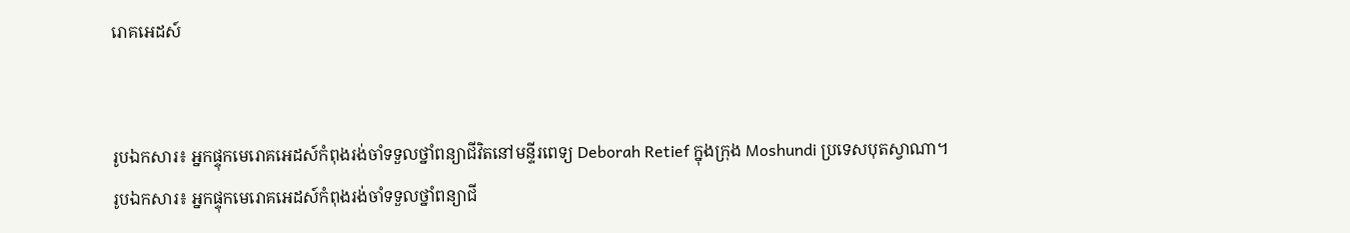រោគអេដស៍


រូបឯកសារ៖ អ្នកផ្ទុកមេរោគអេដស៍កំពុងរង់ចាំទទួលថ្នាំពន្យាជីវិតនៅមន្ទីរពេទ្យ Deborah Retief ក្នុងក្រុង Moshundi ប្រទេសបុតស្វាណា។
រូបឯកសារ៖ អ្នកផ្ទុកមេរោគអេដស៍កំពុងរង់ចាំទទួលថ្នាំពន្យាជី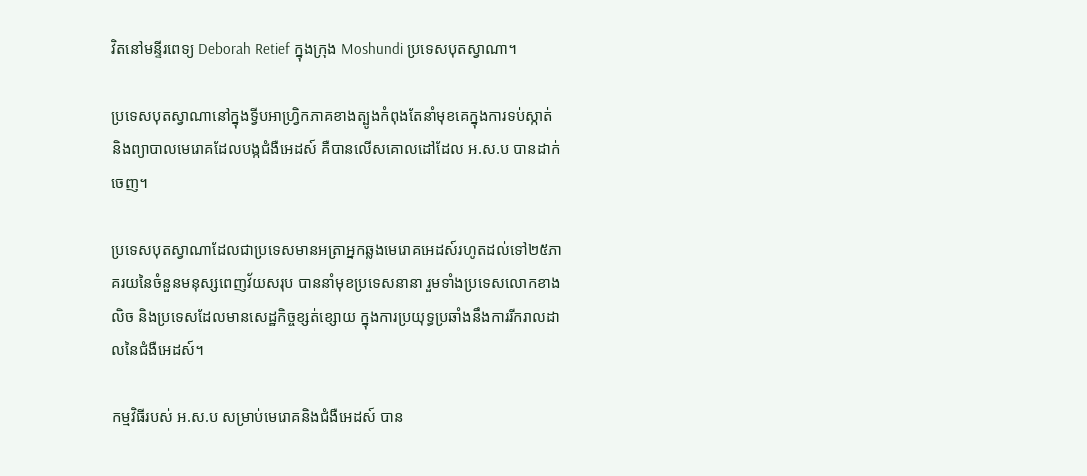វិតនៅមន្ទីរពេទ្យ Deborah Retief ក្នុងក្រុង Moshundi ប្រទេសបុតស្វាណា។

ប្រទេសបុតស្វាណានៅក្នុងទ្វីបអាហ្រ្វិកភាគខាងត្បូងកំពុងតែនាំមុខគេក្នុងការទប់ស្កាត់ និងព្យាបាលមេរោគដែលបង្កជំងឺអេដស៍ គឺបានលើសគោលដៅដែល អ.ស.ប បានដាក់ចេញ។

ប្រទេសបុតស្វាណាដែលជាប្រទេសមានអត្រាអ្នកឆ្លងមេរោគអេដស៍រហូតដល់ទៅ២៥ភាគរយនៃចំនួនមនុស្សពេញវ័យសរុប បាននាំមុខប្រទេសនានា រួមទាំងប្រទេសលោកខាងលិច និងប្រទេសដែលមានសេដ្ឋកិច្ចខ្សត់ខ្សោយ ក្នុងការប្រយុទ្ធប្រឆាំងនឹងការរីករាលដាលនៃជំងឺអេដស៍។

កម្មវិធីរបស់ អ.ស.ប សម្រាប់មេរោគនិងជំងឺអេដស៍ បាន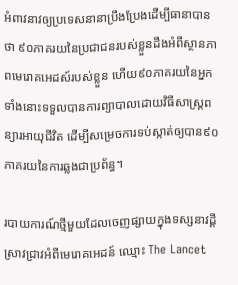អំពាវនាវឲ្យប្រទេសនានាប្រឹងប្រែងដើម្បីធានាបានថា ៩០ភាគរយនៃប្រជាជនរបស់ខ្លួនដឹងអំពីស្ថានភាពមេរោគអេដស៍របស់ខ្លួន ហើយ៩០ភាគរយនៃអ្នកទាំងនោះទទួលបានការព្យាបាលដោយវិធីសាស្ត្រពន្យារអាយុជីវិត ដើម្បីសម្រេចការទប់ស្កាត់ឲ្យបាន៩០ភាគរយនៃការឆ្លងជាប្រព័ន្ធ។

របាយការណ៍ថ្មីមួយដែលចេញផ្សាយក្នុងទស្សនាវដ្តីស្រាវជ្រាវអំពីមេរោគអេដន៍ ឈ្មោះ The Lancet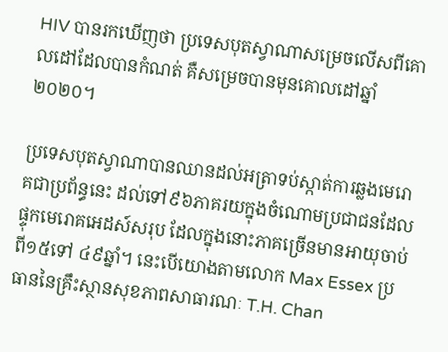HIV បានរកឃើញថា ប្រទេសបុតស្វាណាសម្រេចលើសពីគោលដៅដែលបានកំណត់ គឺសម្រេចបានមុនគោលដៅឆ្នាំ២០២០។

ប្រទេសបុតស្វាណាបានឈានដល់អត្រាទប់ស្កាត់ការឆ្លងមេរោគជាប្រព័ន្ធនេះ ដល់ទៅ៩៦ភាគរយក្នុងចំណោមប្រជាជនដែលផ្ទុកមេរោគអេដស៍សរុប ដែលក្នុងនោះភាគច្រើនមានអាយុចាប់ពី១៥ទៅ ៤៩ឆ្នាំ។ នេះបើយោងតាមលោក Max Essex ប្រធាននៃគ្រឹះស្ថានសុខភាពសាធារណៈ T.H. Chan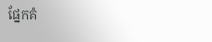ផ្នែកគំ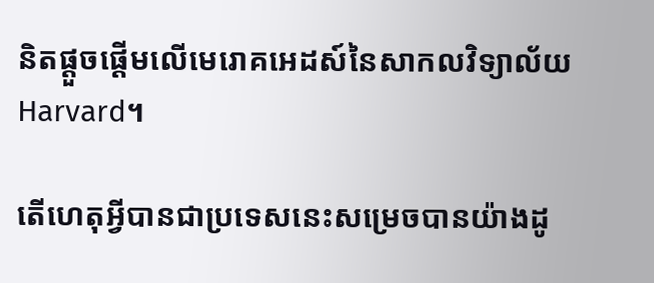និតផ្តួចផ្តើមលើមេរោគអេដស៍នៃសាកលវិទ្យាល័យ Harvard។

តើហេតុអ្វីបានជាប្រទេសនេះសម្រេចបានយ៉ាងដូ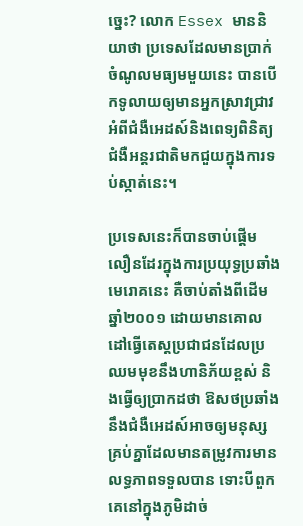ច្នេះ? លោក Essex មាននិយាថា ប្រទេសដែលមានប្រាក់ចំណូលមធ្យមមួយនេះ បានបើកទូលាយឲ្យមានអ្នកស្រាវជ្រាវអំពីជំងឺអេដស៍និងពេទ្យពិនិត្យជំងឺអន្តរជាតិមកជួយក្នុងការទប់ស្កាត់នេះ។

ប្រទេសនេះក៏បានចាប់ផ្តើមលឿនដែរក្នុងការប្រយុទ្ធប្រឆាំងមេរោគនេះ គឺចាប់តាំងពីដើមឆ្នាំ២០០១ ដោយមានគោលដៅធ្វើតេស្តប្រជាជនដែលប្រឈមមុខនឹងហានិភ័យខ្ពស់ និងធ្វើឲ្យប្រាកដថា ឱសថប្រឆាំងនឹងជំងឺអេដស៍អាចឲ្យមនុស្សគ្រប់គ្នាដែលមានតម្រូវការមានលទ្ធភាពទទួលបាន ទោះបីពួកគេនៅក្នុងភូមិដាច់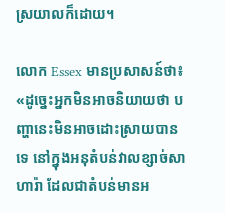ស្រយាលក៏ដោយ។

លោក Essex មានប្រសាសន៍ថា៖ «ដូច្នេះអ្នកមិនអាចនិយាយថា បញ្ហានេះមិនអាចដោះស្រាយបានទេ នៅក្នុងអនុតំបន់វាលខ្សាច់សាហារ៉ា ដែលជាតំបន់មានអ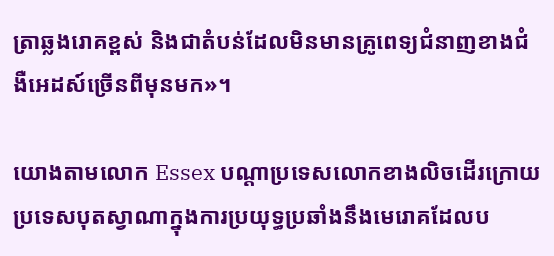ត្រាឆ្លងរោគខ្ពស់ និងជាតំបន់ដែលមិនមានគ្រូពេទ្យជំនាញខាងជំងឺអេដស៍ច្រើនពីមុនមក»។

យោងតាមលោក Essex បណ្តាប្រទេសលោកខាងលិចដើរក្រោយប្រទេសបុតស្វាណាក្នុងការប្រយុទ្ធប្រឆាំងនឹងមេរោគដែលប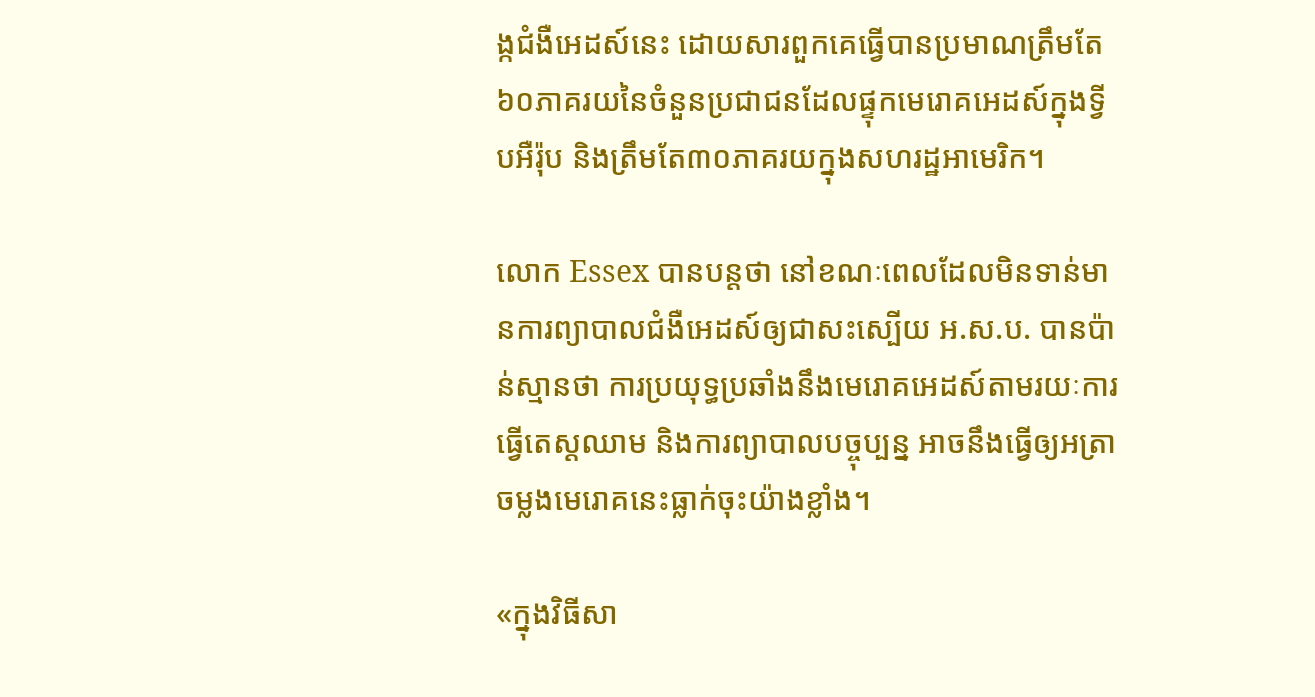ង្កជំងឺអេដស៍នេះ ដោយសារពួកគេធ្វើបានប្រមាណត្រឹមតែ ៦០ភាគរយនៃចំនួនប្រជាជនដែលផ្ទុកមេរោគអេដស៍ក្នុងទ្វីបអឺរ៉ុប និងត្រឹមតែ៣០ភាគរយក្នុងសហរដ្ឋអាមេរិក។

លោក Essex បានបន្តថា នៅខណៈពេលដែលមិនទាន់មានការព្យាបាលជំងឺអេដស៍ឲ្យជាសះស្បើយ អ.ស.ប. បានប៉ាន់ស្មានថា ការប្រយុទ្ធប្រឆាំងនឹងមេរោគអេដស៍តាមរយៈការធ្វើតេស្តឈាម និងការព្យាបាលបច្ចុប្បន្ន អាចនឹងធ្វើឲ្យអត្រាចម្លងមេរោគនេះធ្លាក់ចុះយ៉ាងខ្លាំង។

«ក្នុងវិធីសា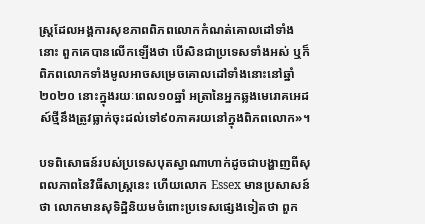ស្ត្រដែលអង្គការសុខភាពពិភពលោកកំណត់គោលដៅទាំងនោះ ពួកគេបានលើកឡើងថា បើសិនជាប្រទេសទាំងអស់ ឬក៏ពិភពលោកទាំងមូលអាចសម្រេចគោលដៅទាំងនោះនៅឆ្នាំ២០២០ នោះក្នុងរយៈពេល១០ឆ្នាំ អត្រានៃអ្នកឆ្លងមេរោគអេដស៍ថ្មីនឹងត្រូវធ្លាក់ចុះដល់ទៅ៩០ភាគរយនៅក្នុងពិភពលោក»។

បទពិសោធន៍របស់ប្រទេសបុតស្វាណាហាក់ដូចជាបង្ហាញពីសុពលភាពនៃវិធីសាស្ត្រនេះ ហើយលោក Essex មានប្រសាសន៍ថា លោកមានសុទិដ្ឋិនិយមចំពោះប្រទេសផ្សេងទៀតថា ពួក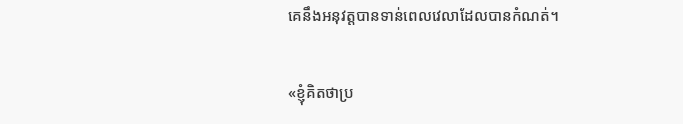គេនឹងអនុវត្តបានទាន់ពេលវេលាដែលបានកំណត់។

«ខ្ញុំគិតថាប្រ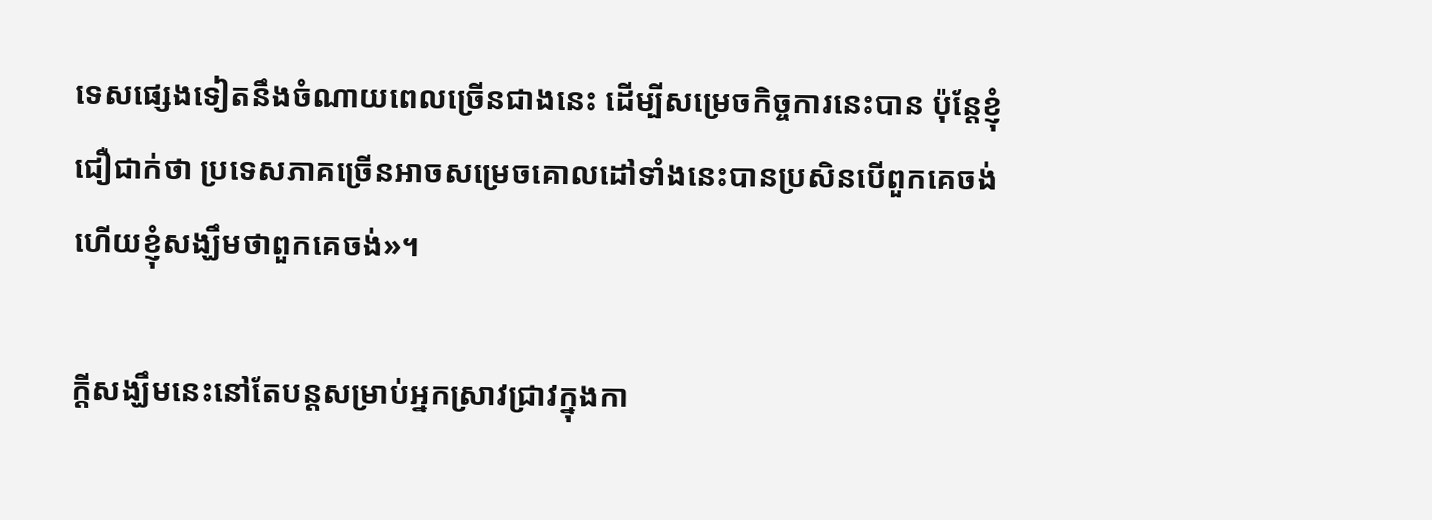ទេសផ្សេងទៀតនឹងចំណាយពេលច្រើនជាងនេះ ដើម្បីសម្រេចកិច្ចការនេះបាន ប៉ុន្តែខ្ញុំជឿជាក់ថា ប្រទេសភាគច្រើនអាចសម្រេចគោលដៅទាំងនេះបានប្រសិនបើពួកគេចង់ ហើយខ្ញុំសង្ឃឹមថាពួកគេចង់»។

ក្តីសង្ឃឹមនេះនៅតែបន្តសម្រាប់អ្នកស្រាវជ្រាវក្នុងកា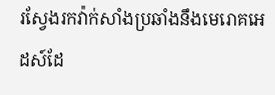រស្វែងរកវ៉ាក់សាំងប្រឆាំងនឹងមេរោគអេដស៍ដែ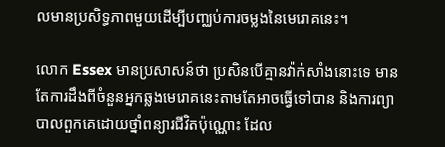លមានប្រសិទ្ធភាពមួយដើម្បីបញ្ឈប់ការចម្លងនៃមេរោគនេះ។

លោក Essex មានប្រសាសន៍ថា ប្រសិនបើគ្មានវ៉ាក់សាំងនោះទេ មានតែការដឹងពីចំនួនអ្នកឆ្លងមេរោគនេះតាមតែអាចធ្វើទៅបាន និងការព្យាបាលពួកគេដោយថ្នាំពន្យារជីវិតប៉ុណ្ណោះ ដែល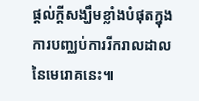ផ្តល់ក្តីសង្ឃឹមខ្លាំងបំផុតក្នុងការបញ្ឈប់ការរីករាលដាលនៃមេរោគនេះ៕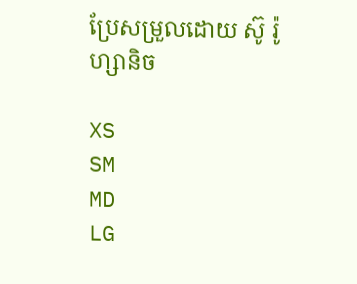ប្រែសម្រួលដោយ ស៊ូ រ៉ូហ្សានិច

XS
SM
MD
LG